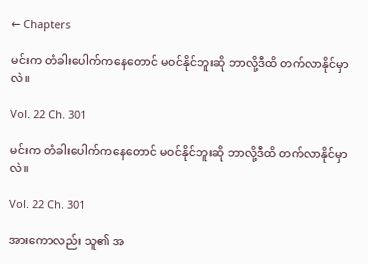← Chapters

မင်းက တံခါးပေါက်ကနေတောင် မဝင်နိုင်ဘူးဆို ဘာလို့ဒီထိ တက်လာနိုင်မှာလဲ။

Vol. 22 Ch. 301

မင်းက တံခါးပေါက်ကနေတောင် မဝင်နိုင်ဘူးဆို ဘာလို့ဒီထိ တက်လာနိုင်မှာလဲ။

Vol. 22 Ch. 301

အားကောလည်း သူ၏ အ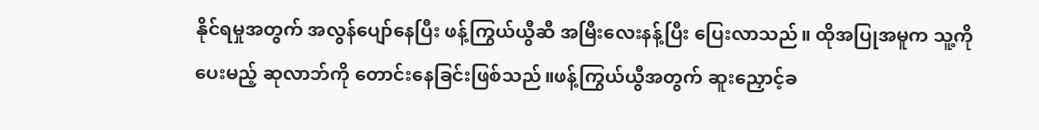နိုင်ရမှုအတွက် အလွန်ပျော်နေပြီး ဖန့်ကြွယ်ယွီဆီ အမြီးလေးနန့်ပြီး ပြေးလာသည်။ ထိုအပြုအမူက သူ့ကိုပေးမည့် ဆုလာဘ်ကို တောင်းနေခြင်းဖြစ်သည်။ဖန့်ကြွယ်ယွီအတွက် ဆူးညှောင့်ခ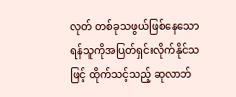လုတ် တစ်ခုသဖွယ်ဖြစ်နေသော ရန်သူကိုအပြတ်ရှင်းလိုက်နိုင်သဖြင့် ထိုက်သင့်သည့် ဆုလာဘ်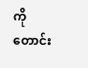ကို တောင်း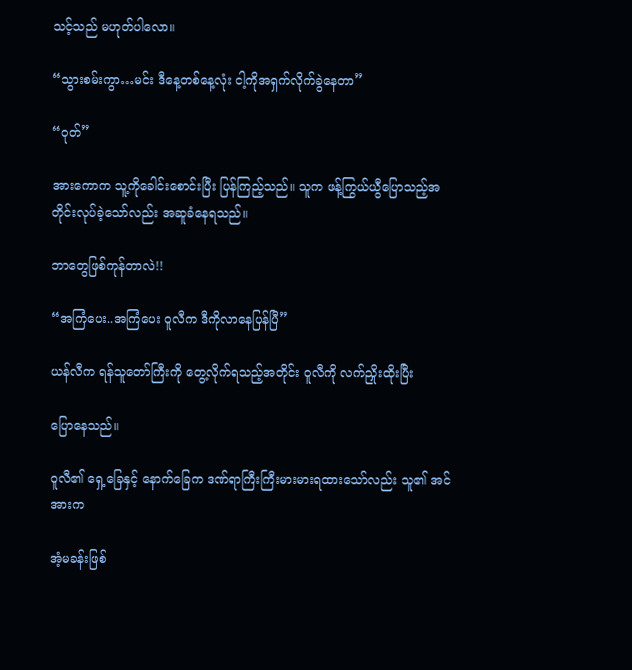သင့်သည် မဟုတ်ပါလော။

“သွားစမ်းကွာ…မင်း ဒီနေ့တစ်နေ့လုံး ငါ့ကိုအရှက်လိုက်ခွဲနေတာ”

“ဝုတ်”

အားကောက သူ့ကိုခေါင်းစောင်းပြီး ပြန်ကြည့်သည်။ သူက ဖန့်ကြွယ်ယွီပြောသည့်အတိုင်းလုပ်ခဲ့သော်လည်း အဆူခံနေရသည်။

ဘာတွေဖြစ်ကုန်တာလဲ!!

“အကြံပေး..အကြံပေး ဝူလီက ဒီကိုလာနေပြန်ပြီ”

ယန်လီက ရန်သူတော်ကြီးကို တွေ့လိုက်ရသည့်အတိုင်း ဝူလီကို လက်ညှိုးထိုးပြီး

ပြောနေသည်။

ဝူလီ၏ ရှေ့ခြေနှင့် နောက်ခြေက ဒဏ်ရာကြီးကြီးမားမားရထားသော်လည်း သူ၏ အင်အားက

အံ့မခန်းဖြစ်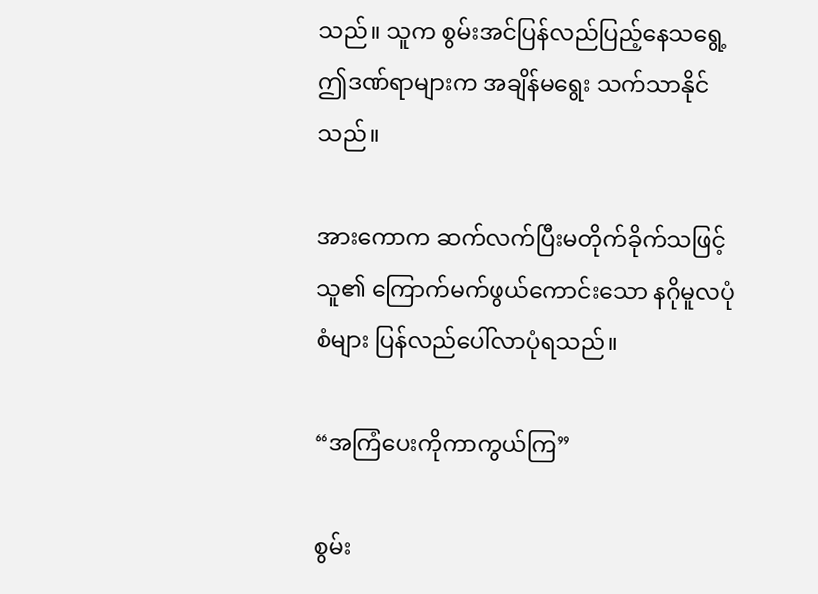သည်။ သူက စွမ်းအင်ပြန်လည်ပြည့်နေသရွေ့ ဤဒဏ်ရာများက အချိန်မရွေး သက်သာနိုင်သည်။

အားကောက ဆက်လက်ပြီးမတိုက်ခိုက်သဖြင့် သူ၏ ကြောက်မက်ဖွယ်ကောင်းသော နဂိုမူလပုံစံများ ပြန်လည်ပေါ်လာပုံရသည်။

“အကြံပေးကိုကာကွယ်ကြ”

စွမ်း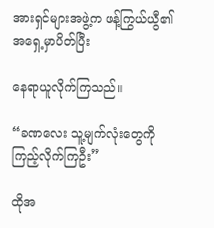အားရှင်များအဖွဲ့က ဖန့်ကြွယ်ယွီ၏ အရှေ့မှာပိတ်ပြီး

နေရာယူလိုက်ကြသည်။

“ခဏလေး သူ့မျက်လုံးတွေကိုကြည့်လိုက်ကြဦး”

ထိုအ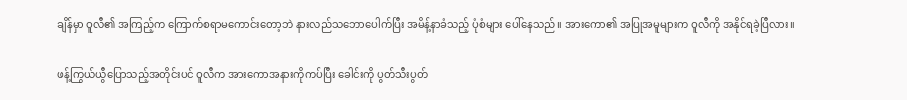ချိန်မှာ ဝူလီ၏ အကြည့်က ကြောက်စရာမကောင်းတော့ဘဲ နားလည်သဘောပေါက်ပြီး အမိန့်နာခံသည့် ပုံစံများ ပေါ်နေသည်။ အားကော၏ အပြုအမူများက ဝူလီကို အနိုင်ရခဲ့ပြီလား။

ဖန့်ကြွယ်ယွီပြောသည့်အတိုင်းပင် ဝူလီက အားကောအနားကိုကပ်ပြီး ခေါင်းကို ပွတ်သီးပွတ်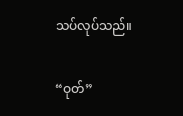သပ်လုပ်သည်။

“ဝုတ်”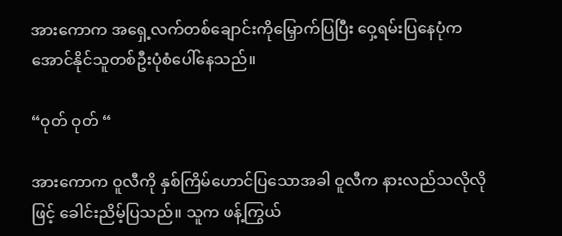အားကောက အရှေ့လက်တစ်ချောင်းကိုမြှောက်ပြပြီး ဝှေ့ရမ်းပြနေပုံက အောင်နိုင်သူတစ်ဦးပုံစံပေါ်နေသည်။

“ဝုတ် ဝုတ် “

အားကောက ဝူလီကို နှစ်ကြိမ်ဟောင်ပြသောအခါ ဝူလီက နားလည်သလိုလိုဖြင့် ခေါင်းညိမ့်ပြသည်။ သူက ဖန့်ကြွယ်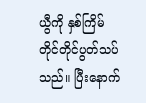ယွီကို နှစ်ကြိမ်တိုင်တိုင်ပွတ်သပ်သည်။ ပြီးနောက်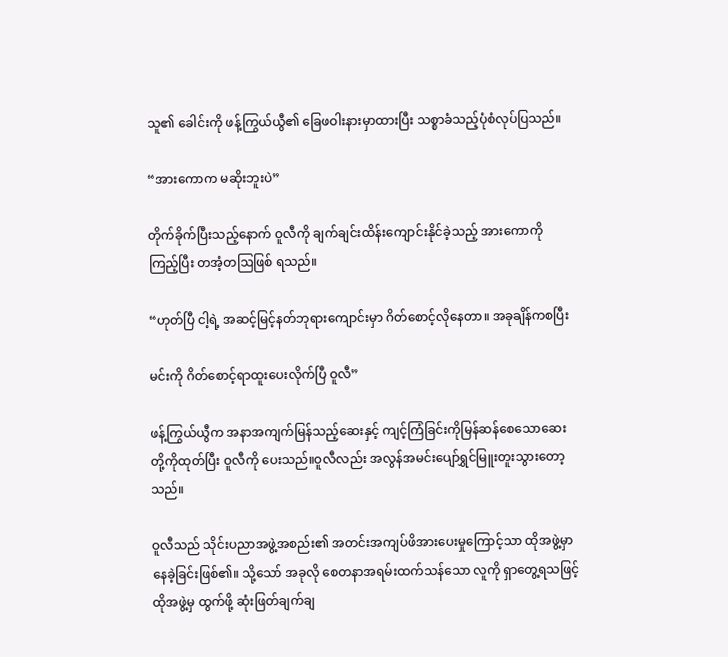သူ၏ ခေါင်းကို ဖန့်ကြွယ်ယွီ၏ ခြေဖဝါးနားမှာထားပြီး သစ္စာခံသည့်ပုံစံလုပ်ပြသည်။

“အားကောက မဆိုးဘူးပဲ”

တိုက်ခိုက်ပြီးသည့်နောက် ဝူလီကို ချက်ချင်းထိန်းကျောင်းနိုင်ခဲ့သည့် အားကောကို ကြည့်ပြီး တအံ့တဩဖြစ် ရသည်။

“ဟုတ်ပြီ ငါ့ရဲ့ အဆင့်မြင့်နတ်ဘုရားကျောင်းမှာ ဂိတ်စောင့်လိုနေတာ။ အခုချိန်ကစပြီး

မင်းကို ဂိတ်စောင့်ရာထူးပေးလိုက်ပြီ ဝူလီ”

ဖန့်ကြွယ်ယွီက အနာအကျက်မြန်သည့်ဆေးနှင့် ကျင့်ကြံခြင်းကိုမြန်ဆန်စေသောဆေးတို့ကိုထုတ်ပြီး ဝူလီကို ပေးသည်။ဝူလီလည်း အလွန်အမင်းပျော်ရွှင်မြူးတူးသွားတော့သည်။

ဝူလီသည် သိုင်းပညာအဖွဲ့အစည်း၏ အတင်းအကျပ်ဖိအားပေးမှုကြောင့်သာ ထိုအဖွဲ့မှာ နေခဲ့ခြင်းဖြစ်၏။ သို့သော် အခုလို စေတနာအရမ်းထက်သန်သော လူကို ရှာတွေ့ရသဖြင့် ထိုအဖွဲ့မှ ထွက်ဖို့ ဆုံးဖြတ်ချက်ချ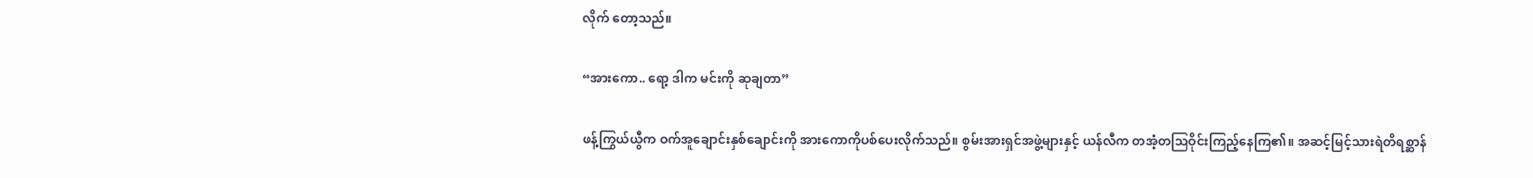လိုက် တော့သည်။

“အားကော.. ရော့ ဒါက မင်းကို ဆုချတာ”

ဖန့်ကြွယ်ယွီက ဝက်အူချောင်းနှစ်ချောင်းကို အားကောကိုပစ်ပေးလိုက်သည်။ စွမ်းအားရှင်အဖွဲ့များနှင့် ယန်လီက တအံ့တဩဝိုင်းကြည့်နေကြ၏။ အဆင့်မြင့်သားရဲတိရစ္ဆာန်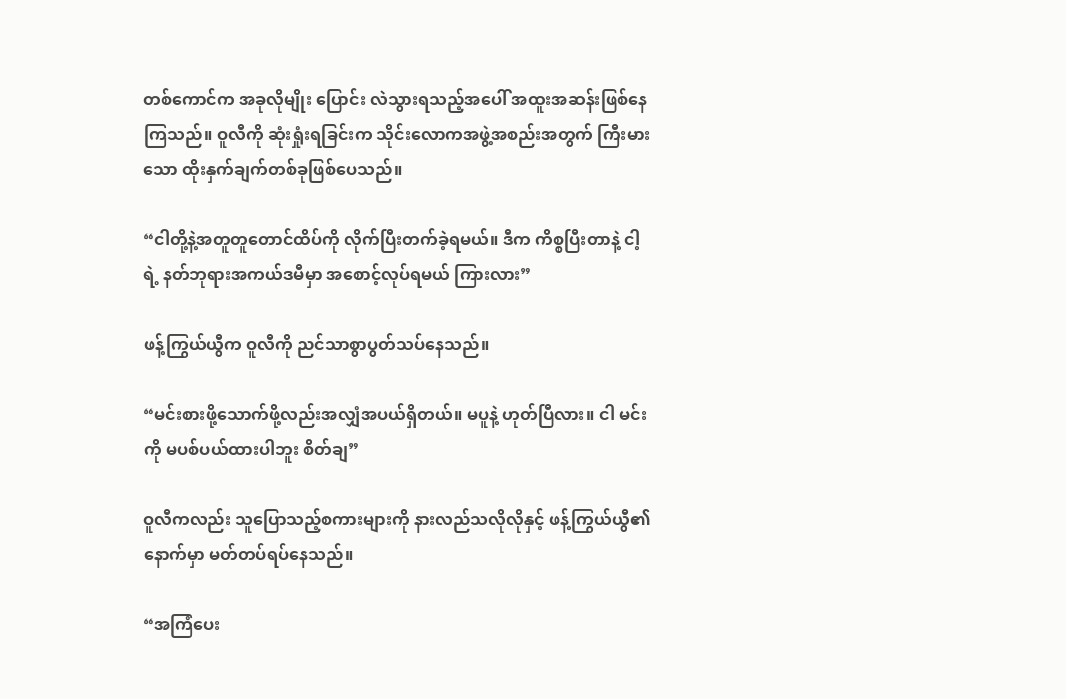တစ်ကောင်က အခုလိုမျိုး ပြောင်း လဲသွားရသည့်အပေါ် အထူးအဆန်းဖြစ်နေကြသည်။ ဝူလီကို ဆုံးရှုံးရခြင်းက သိုင်းလောကအဖွဲ့အစည်းအတွက် ကြီးမားသော ထိုးနှက်ချက်တစ်ခုဖြစ်ပေသည်။

“ငါတို့နဲ့အတူတူတောင်ထိပ်ကို လိုက်ပြီးတက်ခဲ့ရမယ်။ ဒီက ကိစ္စပြီးတာနဲ့ ငါ့ရဲ့ နတ်ဘုရားအကယ်ဒမီမှာ အစောင့်လုပ်ရမယ် ကြားလား”

ဖန့်ကြွယ်ယွီက ဝူလီကို ညင်သာစွာပွတ်သပ်နေသည်။

“မင်းစားဖို့သောက်ဖို့လည်းအလျှံအပယ်ရှိတယ်။ မပူနဲ့ ဟုတ်ပြီလား။ ငါ မင်းကို မပစ်ပယ်ထားပါဘူး စိတ်ချ”

ဝူလီကလည်း သူပြောသည့်စကားများကို နားလည်သလိုလိုနှင့် ဖန့်ကြွယ်ယွီ၏ နောက်မှာ မတ်တပ်ရပ်နေသည်။

“အကြံပေး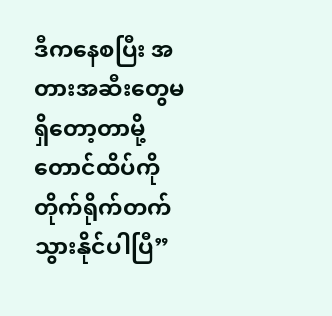ဒီကနေစပြီး အတားအဆီးတွေမရှိတော့တာမို့ တောင်ထိပ်ကို တိုက်ရိုက်တက်သွားနိုင်ပါပြီ”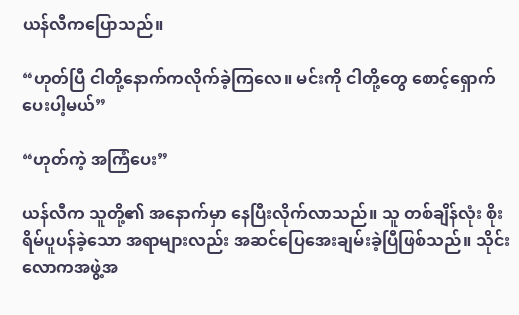ယန်လီကပြောသည်။

“ဟုတ်ပြီ ငါတို့နောက်ကလိုက်ခဲ့ကြလေ။ မင်းကို ငါတို့တွေ စောင့်ရှောက်ပေးပါ့မယ်”

“ဟုတ်ကဲ့ အကြံပေး”

ယန်လီက သူတို့၏ အနောက်မှာ နေပြီးလိုက်လာသည်။ သူ တစ်ချိန်လုံး စိုးရိမ်ပူပန်ခဲ့သော အရာများလည်း အဆင်ပြေအေးချမ်းခဲ့ပြီဖြစ်သည်။ သိုင်းလောကအဖွဲ့အ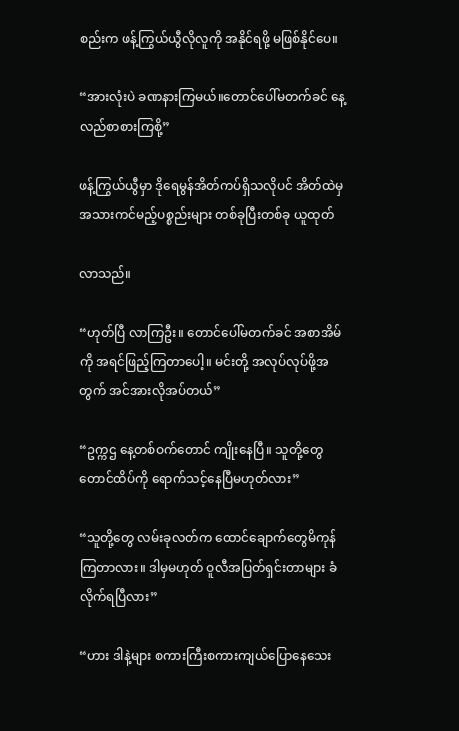စည်းက ဖန့်ကြွယ်ယွီလိုလူကို အနိုင်ရဖို့ မဖြစ်နိုင်ပေ။

“အားလုံးပဲ ခဏနားကြမယ်။တောင်ပေါ်မတက်ခင် နေ့လည်စာစားကြစို့”

ဖန့်ကြွယ်ယွီမှာ ဒိုရေမွန်အိတ်ကပ်ရှိသလိုပင် အိတ်ထဲမှ အသားကင်မည့်ပစ္စည်းများ တစ်ခုပြီးတစ်ခု ယူထုတ်

လာသည်။

“ဟုတ်ပြီ လာကြဦး။ တောင်ပေါ်မတက်ခင် အစာအိမ်ကို အရင်ဖြည့်ကြတာပေါ့။ မင်းတို့ အလုပ်လုပ်ဖို့အတွက် အင်အားလိုအပ်တယ်”

“ဥက္ကဌ နေ့တစ်ဝက်တောင် ကျိုးနေပြီ။ သူတို့တွေ တောင်ထိပ်ကို ရောက်သင့်နေပြီမဟုတ်လား”

“သူတို့တွေ လမ်းခုလတ်က ထောင်ချောက်တွေမိကုန်ကြတာလား။ ဒါမှမဟုတ် ဝူလီအပြတ်ရှင်းတာများ ခံလိုက်ရပြီလား”

“ဟား ဒါနဲ့များ စကားကြီးစကားကျယ်ပြောနေသေး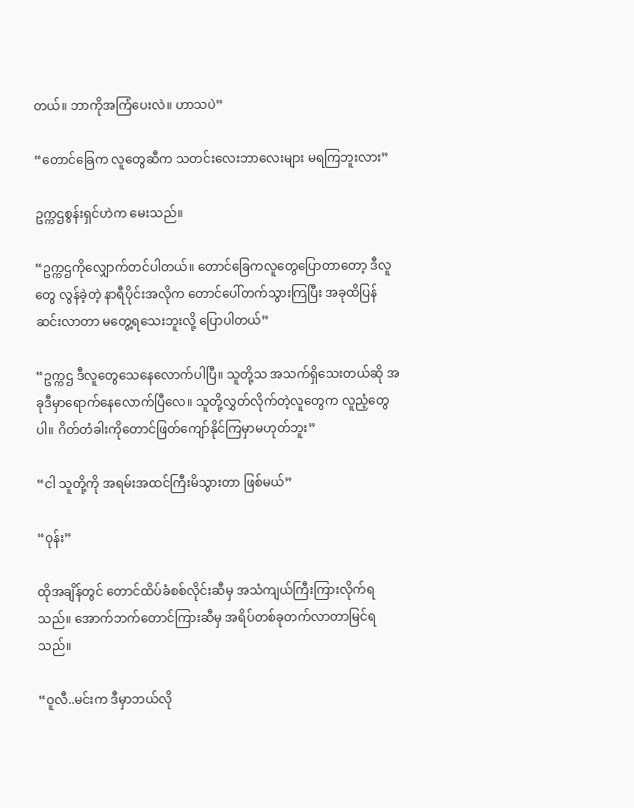တယ်။ ဘာကိုအကြံပေးလဲ။ ဟာသပဲ”

“တောင်ခြေက လူတွေဆီက သတင်းလေးဘာလေးများ မရကြဘူးလား”

ဥက္ကဌစွန်းရှင်ဟဲက မေးသည်။

“ဥက္ကဌကိုလျှောက်တင်ပါတယ်။ တောင်ခြေကလူတွေပြောတာတော့ ဒီလူတွေ လွန်ခဲ့တဲ့ နာရီပိုင်းအလိုက တောင်ပေါ်တက်သွားကြပြီး အခုထိပြန်ဆင်းလာတာ မတွေ့ရသေးဘူးလို့ ပြောပါတယ်”

“ဥက္ကဌ ဒီလူတွေသေနေလောက်ပါပြီ။ သူတို့သ အသက်ရှိသေးတယ်ဆို အခုဒီမှာရောက်နေလောက်ပြီလေ။ သူတို့လွှတ်လိုက်တဲ့လူတွေက လူညံ့တွေပါ။ ဂိတ်တံခါးကိုတောင်ဖြတ်ကျော်နိုင်ကြမှာမဟုတ်ဘူး”

“ငါ သူတို့ကို အရမ်းအထင်ကြီးမိသွားတာ ဖြစ်မယ်”

“ဝုန်း”

ထိုအချိန်တွင် တောင်ထိပ်ခံစစ်လိုင်းဆီမှ အသံကျယ်ကြီးကြားလိုက်ရသည်။ အောက်ဘက်တောင်ကြားဆီမှ အရိပ်တစ်ခုတက်လာတာမြင်ရသည်။

“ဝူလီ..မင်းက ဒီမှာဘယ်လို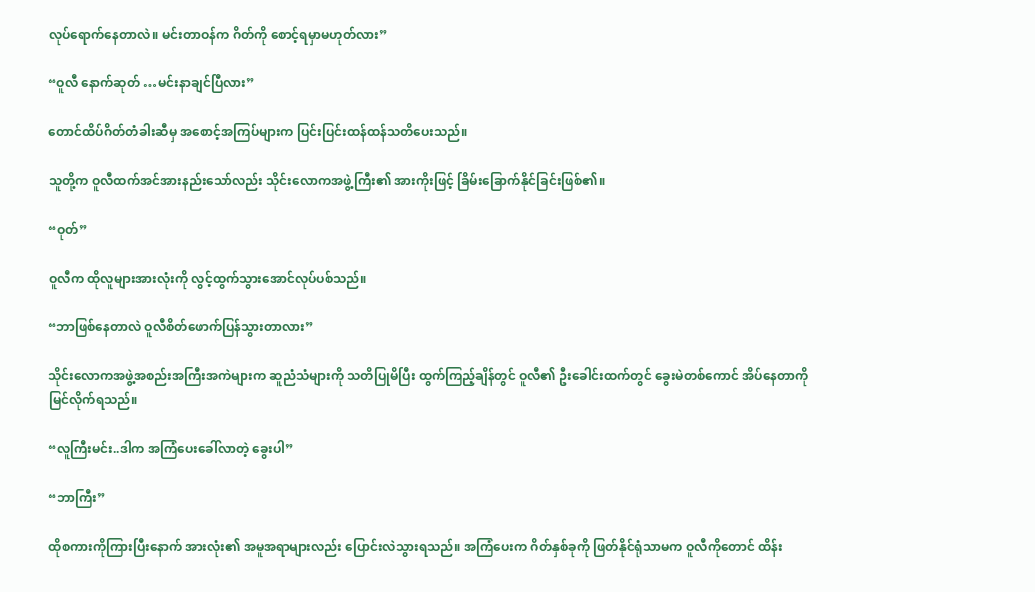လုပ်ရောက်နေတာလဲ။ မင်းတာဝန်က ဂိတ်ကို စောင့်ရမှာမဟုတ်လား”

“ဝူလီ နောက်ဆုတ် …မင်းနာချင်ပြီလား”

တောင်ထိပ်ဂိတ်တံခါးဆီမှ အစောင့်အကြပ်များက ပြင်းပြင်းထန်ထန်သတိပေးသည်။

သူတို့က ဝူလီထက်အင်အားနည်းသော်လည်း သိုင်းလောကအဖွဲ့ကြီး၏ အားကိုးဖြင့် ခြိမ်းခြောက်နိုင်ခြင်းဖြစ်၏။

“ဝုတ်”

ဝူလီက ထိုလူများအားလုံးကို လွင့်ထွက်သွားအောင်လုပ်ပစ်သည်။

“ဘာဖြစ်နေတာလဲ ဝူလီစိတ်ဖောက်ပြန်သွားတာလား”

သိုင်းလောကအဖွဲ့အစည်းအကြီးအကဲများက ဆူညံသံများကို သတိပြုမိပြီး ထွက်ကြည့်ချိန်တွင် ဝူလီ၏ ဦးခေါင်းထက်တွင် ခွေးမဲတစ်ကောင် အိပ်နေတာကို မြင်လိုက်ရသည်။

“လူကြီးမင်း..ဒါက အကြံပေးခေါ်လာတဲ့ ခွေးပါ”

“ဘာကြီး”

ထိုစကားကိုကြားပြီးနောက် အားလုံး၏ အမူအရာများလည်း ပြောင်းလဲသွားရသည်။ အကြံပေးက ဂိတ်နှစ်ခုကို ဖြတ်နိုင်ရုံသာမက ဝူလီကိုတောင် ထိန်း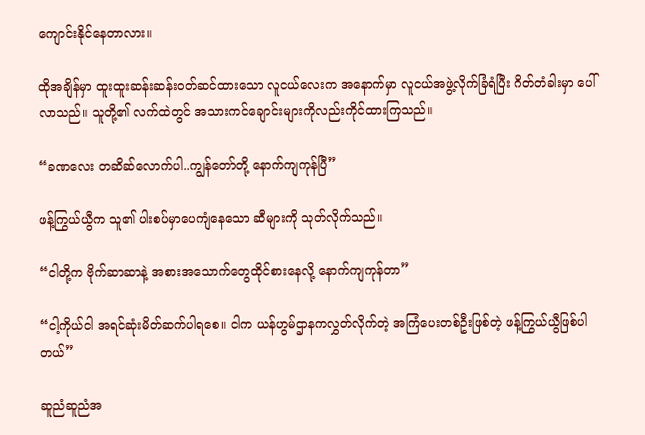ကျောင်းနိုင်နေတာလား။

ထိုအချိန်မှာ ထူးထူးဆန်းဆန်းဝတ်ဆင်ထားသော လူငယ်လေးက အနောက်မှာ လူငယ်အဖွဲ့လိုက်ခြံရံပြီး ဂိတ်တံခါးမှာ ပေါ်လာသည်။ သူတို့၏ လက်ထဲတွင် အသားကင်ချောင်းများကိုလည်းကိုင်ထားကြသည်။

“ခဏလေး တဆိဆ်လောက်ပါ..ကျွန်တော်တို့ နောက်ကျကုန်ပြီ”

ဖန့်ကြွယ်ယွီက သူ၏ ပါးစပ်မှာပေကျံနေသော ဆီများကို သုတ်လိုက်သည်။

“ငါတို့က ဗိုက်ဆာဆာနဲ့ အစားအသောက်တွေထိုင်စားနေလို့ နောက်ကျကုန်တာ”

“ငါ့ကိုယ်ငါ အရင်ဆုံးမိတ်ဆက်ပါရစေ။ ငါက ယန်ဟွမ်ဌာနကလွှတ်လိုက်တဲ့ အကြံပေးတစ်ဦးဖြစ်တဲ့ ဖန့်ကြွယ်ယွီဖြစ်ပါတယ်”

ဆူညံဆူညံအ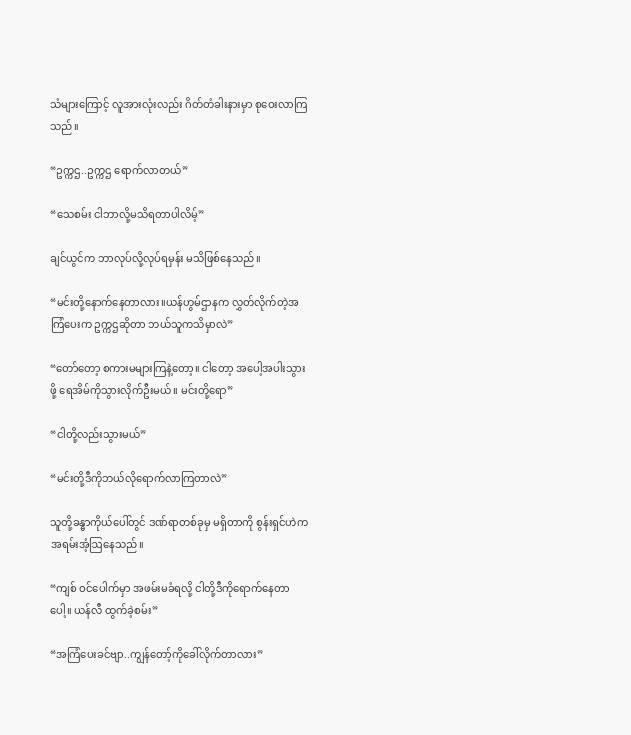သံများကြောင့် လူအားလုံးလည်း ဂိတ်တံခါးနားမှာ စုဝေးလာကြသည်။

“ဥက္ကဌ..ဥက္ကဌ ရောက်လာတယ်”

“သေစမ်း ငါဘာလို့မသိရတာပါလိမ့်”

ချင်ယွင်က ဘာလုပ်လို့လုပ်ရမှန်း မသိဖြစ်နေသည်။

“မင်းတို့နောက်နေတာလား။ယန်ဟွမ်ဌာနက လွှတ်လိုက်တဲ့အကြံပေးက ဥက္ကဌဆိုတာ ဘယ်သူကသိမှာလဲ”

“တော်တော့ စကားမများကြနဲ့တော့။ ငါတော့ အပေါ့အပါးသွားဖို့ ရေအိမ်ကိုသွားလိုက်ဦးမယ်။ မင်းတို့ရော”

“ငါတို့လည်းသွားမယ်”

“မင်းတို့ဒီကိုဘယ်လိုရောက်လာကြတာလဲ”

သူတို့ခန္ဓာကိုယ်ပေါ်တွင် ဒဏ်ရာတစ်ခုမှ မရှိတာကို စွန်းရှင်ဟဲက အရမ်းအံ့ဩနေသည်။

“ကျစ် ဝင်ပေါက်မှာ အဖမ်းမခံရလို့ ငါတို့ဒီကိုရောက်နေတာပေါ့။ ယန်လီ ထွက်ခဲ့စမ်း”

“အကြံပေးခင်ဗျာ..ကျွန်တော့်ကိုခေါ်လိုက်တာလား”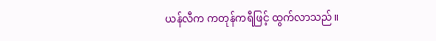ယန်လီက ကတုန်ကရီဖြင့် ထွက်လာသည်။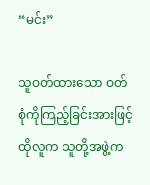“မင်း”

သူဝတ်ထားသော ဝတ်စုံကိုကြည့်ခြင်းအားဖြင့် ထိုလူက သူတို့အဖွဲ့က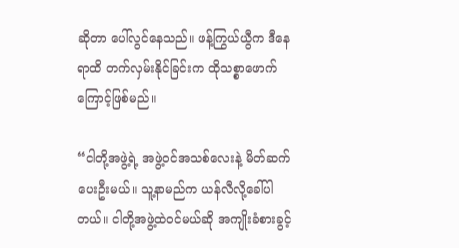ဆိုတာ ပေါ်လွင်နေသည်။ ဖန့်ကြွယ်ယွီက ဒီနေရာထိ တက်လှမ်းနိုင်ခြင်းက ထိုသစ္စာဖောက်ကြောင့်ဖြစ်မည်။

“ငါတို့အဖွဲ့ရဲ့ အဖွဲ့ဝင်အသစ်လေးနဲ့ မိတ်ဆက်ပေးဦးမယ်။ သူ့နာမည်က ယန်လီလို့ခေါ်ပါတယ်။ ငါတို့အဖွဲ့ထဲဝင်မယ်ဆို အကျိုးခံစားခွင့်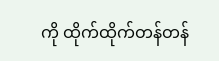ကို ထိုက်ထိုက်တန်တန်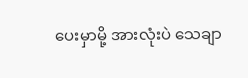ပေးမှာမို့ အားလုံးပဲ သေချာ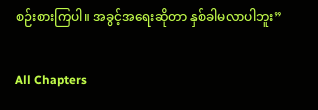စဉ်းစားကြပါ။ အခွင့်အရေးဆိုတာ နှစ်ခါမလာပါဘူး”

All Chapters